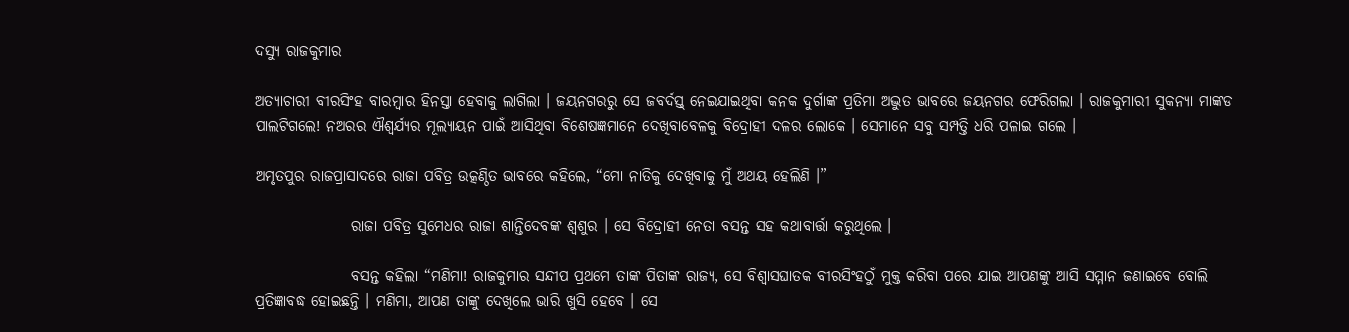ଦସ୍ୟୁ ରାଜକୁମାର

ଅତ୍ୟାଚାରୀ ବୀରସିଂହ ବାରମ୍ବାର ହିନସ୍ତା ହେବାକୁ ଲାଗିଲା । ଜୟନଗରରୁ ସେ ଜବର୍ଦସ୍ତ୍ ନେଇଯାଇଥିବା କନକ ଦୁର୍ଗାଙ୍କ ପ୍ରତିମା ଅଦ୍ଭୁତ ଭାବରେ ଜୟନଗର ଫେରିଗଲା । ରାଜକୁମାରୀ ସୁକନ୍ୟା ମାଙ୍କଡ ପାଲଟିଗଲେ! ନଅରର ଐଶ୍ୱର୍ଯ୍ୟର ମୂଲ୍ୟାୟନ ପାଇଁ ଆସିଥିବା ବିଶେଷଜ୍ଞମାନେ ଦେଖିବାବେଳକୁ ବିଦ୍ରୋହୀ ଦଳର ଲୋକେ । ସେମାନେ ସବୁ ସମ୍ପତ୍ତି ଧରି ପଳାଇ ଗଲେ ।

ଅମୃତପୁର ରାଜପ୍ରାସାଦରେ ରାଜା ପବିତ୍ର ଉତ୍କଣ୍ଠିତ ଭାବରେ କହିଲେ, “ମୋ ନାତିକୁ ଦେଖିବାକୁ ମୁଁ ଅଥୟ ହେଲିଣି ।”

                ରାଜା ପବିତ୍ର ସୁମେଧର ରାଜା ଶାନ୍ତିଦେବଙ୍କ ଶ୍ୱଶୁର । ସେ ବିଦ୍ରୋହୀ ନେତା ବସନ୍ତ ସହ କଥାବାର୍ତ୍ତା କରୁଥିଲେ ।

                ବସନ୍ତ କହିଲା “ମଣିମା! ରାଜକୁମାର ସନ୍ଦୀପ ପ୍ରଥମେ ତାଙ୍କ ପିତାଙ୍କ ରାଜ୍ୟ, ସେ ବିଶ୍ୱାସଘାତକ ବୀରସିଂହଠୁଁ ମୁକ୍ତ କରିବା ପରେ ଯାଇ ଆପଣଙ୍କୁ ଆସି ସମ୍ମାନ ଜଣାଇବେ ବୋଲି ପ୍ରତିଜ୍ଞାବଦ୍ଧ ହୋଇଛନ୍ତି । ମଣିମା, ଆପଣ ତାଙ୍କୁ ଦେଖିଲେ ଭାରି ଖୁସି ହେବେ । ସେ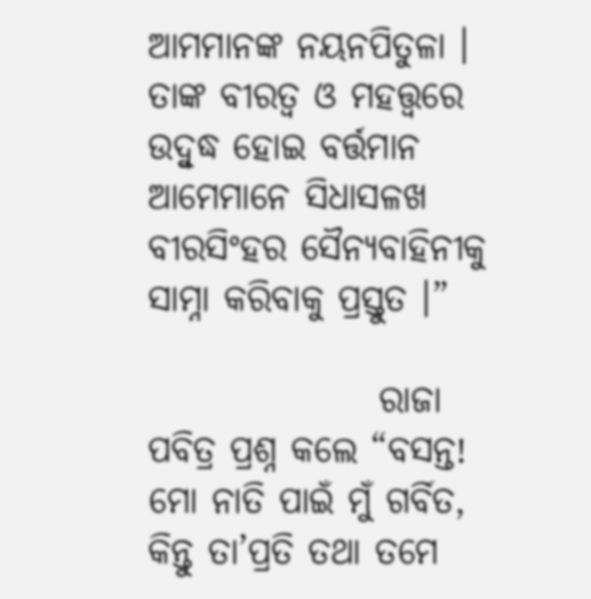ଆମମାନଙ୍କ ନୟନପିତୁଳା । ତାଙ୍କ ବୀରତ୍ୱ ଓ ମହତ୍ତ୍ୱରେ ଉଦ୍ବୁଦ୍ଧ ହୋଇ ବର୍ତ୍ତମାନ ଆମେମାନେ ସିଧାସଳଖ ବୀରସିଂହର ସୈନ୍ୟବାହିନୀକୁ ସାମ୍ନା କରିବାକୁ ପ୍ରସ୍ତୁତ ।”

                ରାଜା ପବିତ୍ର ପ୍ରଶ୍ନ କଲେ “ବସନ୍ତ! ମୋ ନାତି ପାଇଁ ମୁଁ ଗର୍ବିତ, କିନ୍ତୁ ତା’ପ୍ରତି ତଥା ତମେ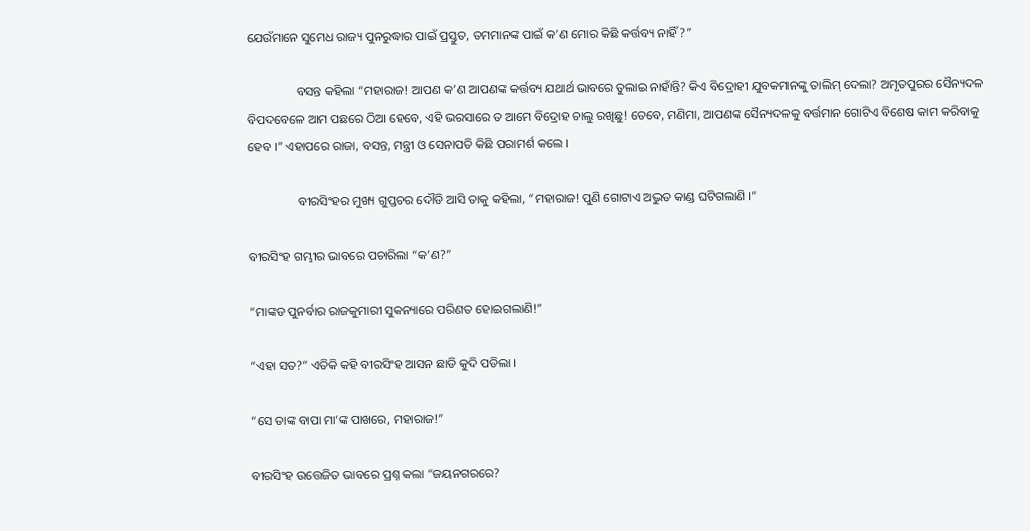ଯେଉଁମାନେ ସୁମେଧ ରାଜ୍ୟ ପୁନରୁଦ୍ଧାର ପାଇଁ ପ୍ରସ୍ତୁତ, ତମମାନଙ୍କ ପାଇଁ କ’ଣ ମୋର କିଛି କର୍ତ୍ତବ୍ୟ ନାହିଁ?”

                ବସନ୍ତ କହିଲା “ମହାରାଜ! ଆପଣ କ’ଣ ଆପଣଙ୍କ କର୍ତ୍ତବ୍ୟ ଯଥାର୍ଥ ଭାବରେ ତୁଲାଇ ନାହାଁନ୍ତି? କିଏ ବିଦ୍ରୋହୀ ଯୁବକମାନଙ୍କୁ ତାଲିମ୍ ଦେଲା? ଅମୃତପୁରର ସୈନ୍ୟଦଳ ବିପଦବେଳେ ଆମ ପଛରେ ଠିଆ ହେବେ, ଏହି ଭରସାରେ ତ ଆମେ ବିଦ୍ରୋହ ଚାଲୁ ରଖିଛୁ! ତେବେ, ମଣିମା, ଆପଣଙ୍କ ସୈନ୍ୟଦଳକୁ ବର୍ତ୍ତମାନ ଗୋଟିଏ ବିଶେଷ କାମ କରିବାକୁ ହେବ ।” ଏହାପରେ ରାଜା, ବସନ୍ତ, ମନ୍ତ୍ରୀ ଓ ସେନାପତି କିଛି ପରାମର୍ଶ କଲେ ।

                ବୀରସିଂହର ମୁଖ୍ୟ ଗୁପ୍ତଚର ଦୌଡି ଆସି ତାକୁ କହିଲା, “ମହାରାଜ! ପୁଣି ଗୋଟାଏ ଅଦ୍ଭୁତ କାଣ୍ଡ ଘଟିଗଲାଣି ।”

ବୀରସିଂହ ଗମ୍ଭୀର ଭାବରେ ପଚାରିଲା “କ’ଣ?”

“ମାଙ୍କଡ ପୁନର୍ବାର ରାଜକୁମାରୀ ସୁକନ୍ୟାରେ ପରିଣତ ହୋଇଗଲାଣି!”

“ଏହା ସତ?” ଏତିକି କହି ବୀରସିଂହ ଆସନ ଛାଡି କୁଦି ପଡିଲା ।

“ସେ ତାଙ୍କ ବାପା ମା’ଙ୍କ ପାଖରେ, ମହାରାଜ!”

ବୀରସିଂହ ଉତ୍ତେଜିତ ଭାବରେ ପ୍ରଶ୍ନ କଲା “ଜୟନଗରରେ?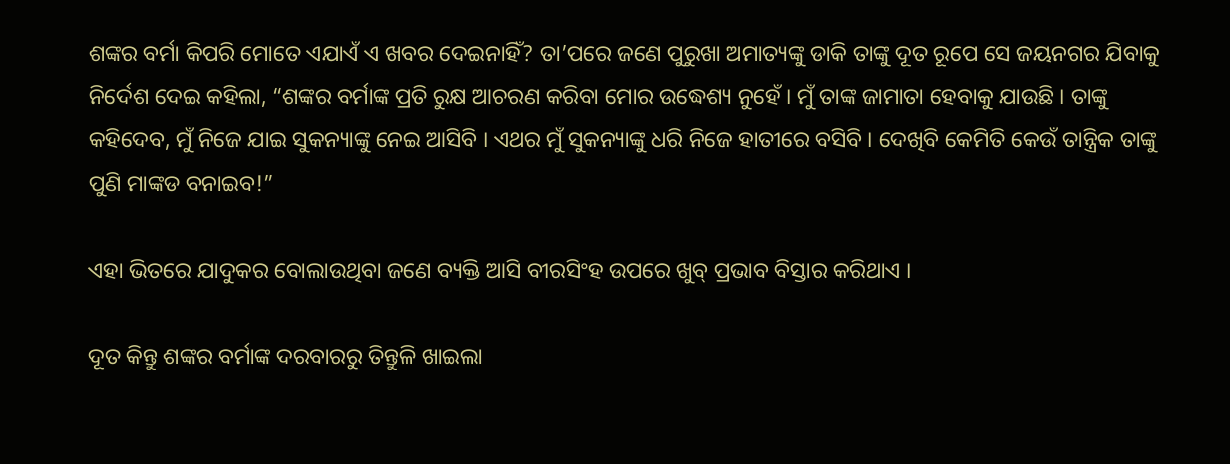ଶଙ୍କର ବର୍ମା କିପରି ମୋତେ ଏଯାଏଁ ଏ ଖବର ଦେଇନାହିଁ? ତା’ପରେ ଜଣେ ପୁରୁଖା ଅମାତ୍ୟଙ୍କୁ ଡାକି ତାଙ୍କୁ ଦୂତ ରୂପେ ସେ ଜୟନଗର ଯିବାକୁ ନିର୍ଦେଶ ଦେଇ କହିଲା, “ଶଙ୍କର ବର୍ମାଙ୍କ ପ୍ରତି ରୁକ୍ଷ ଆଚରଣ କରିବା ମୋର ଉଦ୍ଧେଶ୍ୟ ନୁହେଁ । ମୁଁ ତାଙ୍କ ଜାମାତା ହେବାକୁ ଯାଉଛି । ତାଙ୍କୁ କହିଦେବ, ମୁଁ ନିଜେ ଯାଇ ସୁକନ୍ୟାଙ୍କୁ ନେଇ ଆସିବି । ଏଥର ମୁଁ ସୁକନ୍ୟାଙ୍କୁ ଧରି ନିଜେ ହାତୀରେ ବସିବି । ଦେଖିବି କେମିତି କେଉଁ ତାନ୍ତ୍ରିକ ତାଙ୍କୁ ପୁଣି ମାଙ୍କଡ ବନାଇବ!”

ଏହା ଭିତରେ ଯାଦୁକର ବୋଲାଉଥିବା ଜଣେ ବ୍ୟକ୍ତି ଆସି ବୀରସିଂହ ଉପରେ ଖୁବ୍ ପ୍ରଭାବ ବିସ୍ତାର କରିଥାଏ ।

ଦୂତ କିନ୍ତୁ ଶଙ୍କର ବର୍ମାଙ୍କ ଦରବାରରୁ ତିନ୍ତୁଳି ଖାଇଲା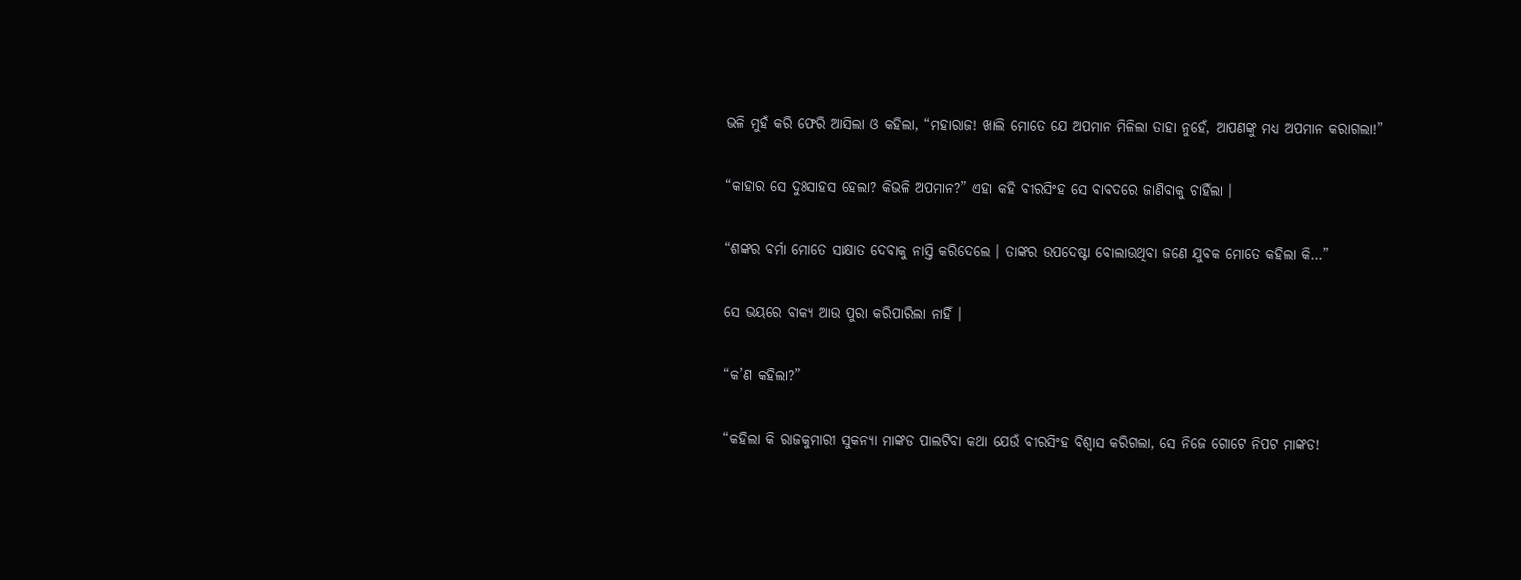ଭଳି ମୁହଁ କରି ଫେରି ଆସିଲା ଓ କହିଲା, “ମହାରାଜ! ଖାଲି ମୋତେ ଯେ ଅପମାନ ମିଳିଲା ତାହା ନୁହେଁ, ଆପଣଙ୍କୁ ମଧ୍ୟ ଅପମାନ କରାଗଲା!”

“କାହାର ସେ ଦୁଃସାହସ ହେଲା? କିଭଳି ଅପମାନ?” ଏହା କହି ବୀରସିଂହ ସେ ବାବଦରେ ଜାଣିବାକୁ ଚାହିଁଲା ।

“ଶଙ୍କର ବର୍ମା ମୋତେ ସାକ୍ଷାତ ଦେବାକୁ ନାସ୍ତି କରିଦେଲେ । ତାଙ୍କର ଉପଦେଷ୍ଟା ବୋଲାଉଥିବା ଜଣେ ଯୁବକ ମୋତେ କହିଲା କି…”

ସେ ଭୟରେ ବାକ୍ୟ ଆଉ ପୁରା କରିପାରିଲା ନାହିଁ ।

“କ’ଣ କହିଲା?”

“କହିଲା କି ରାଜକୁମାରୀ ସୁକନ୍ୟା ମାଙ୍କଡ ପାଲଟିବା କଥା ଯେଉଁ ବୀରସିଂହ ବିଶ୍ୱାସ କରିଗଲା, ସେ ନିଜେ ଗୋଟେ ନିପଟ ମାଙ୍କଡ!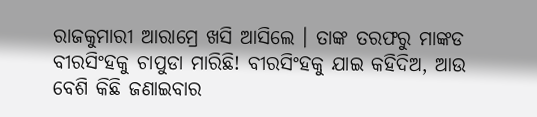ରାଜକୁମାରୀ ଆରାମ୍ରେ ଖସି ଆସିଲେ । ତାଙ୍କ ତରଫରୁ ମାଙ୍କଡ ବୀରସିଂହକୁ ଚାପୁଡା ମାରିଛି! ବୀରସିଂହକୁ ଯାଇ କହିଦିଅ, ଆଉ ବେଶି କିଛି ଜଣାଇବାର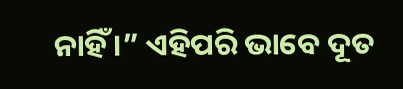ନାହିଁ ।” ଏହିପରି ଭାବେ ଦୂତ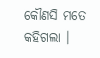କୌଣସି ମତେ କହିଗଲା ।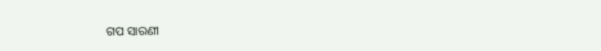ଗପ ସାରଣୀ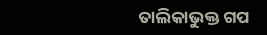ତାଲିକାଭୁକ୍ତ ଗପ